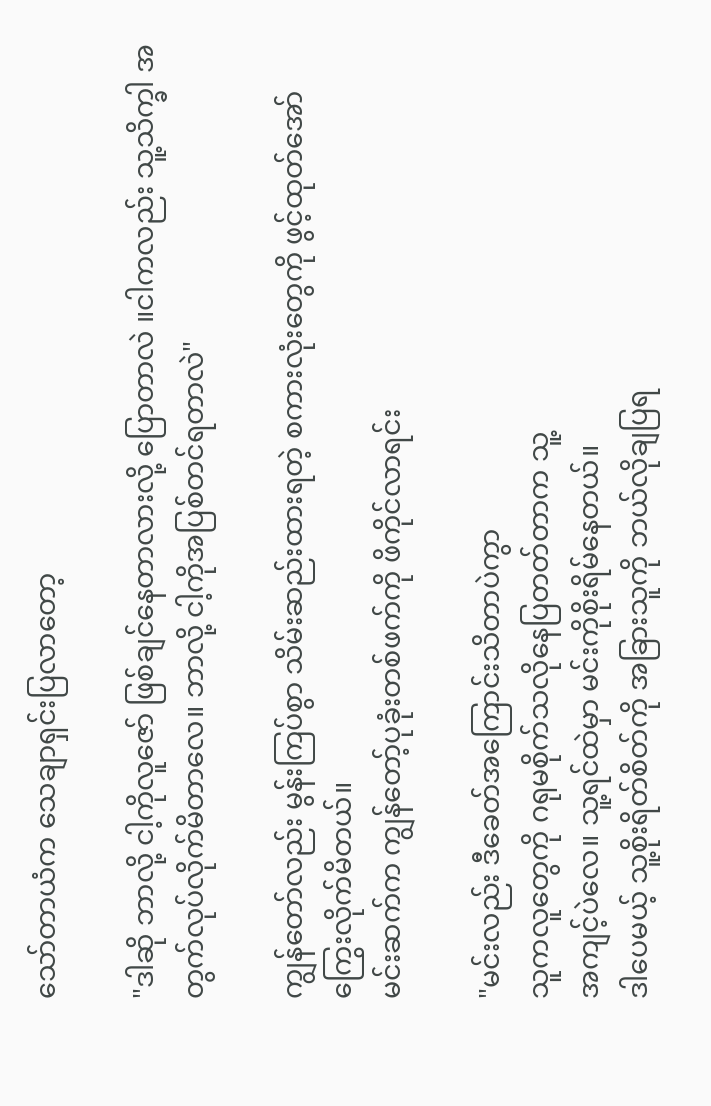သော်တာယံက သေချာရှင်းပြလာတော့

"ဒါဆို ဘာလို့ ငါ့ကိုလူဇော် ဖြစ်ချင်နေတာလားလို့ ပြောတာလဲ ။ငါကလည်း သူ့သိက္ခါ အတွက်လုပ်လိုက်မိတာလေ။ ဘာလို့ ငါ့ကိုအပြစ်တင်ရတာလဲ"

ကျွန်တော်လည်း မွန်းကြပ်စွာ သိမ်းဆည်းထားရတဲ့ စကားလုံးတွေကို ဖွင့်ထုတ်အော်ကြွေးလိုက်မိတယ်။
မင်းဆက်က ကျွန်တော့်ပုခုံးတစ်ဖက်ကို ဖိကိုင်လာရင်း

"မင်းလည်း ဒီခေတ်အကြောင်းသိတာပဲကွာ
သူကလူတွေကို ဂရုမစိုက်သလိုနေပြတတ်တာက သူ့
အကျင့်ပဲလေ။ သူ့ရင်ထဲမှာ မင်းကိုစိုးရိမ်နေတယ်။
ဒါပေမယ့် သူ့စိုးရိတ်စိတ်ကို အခြားသူကို ဘယ်လိုချပြရ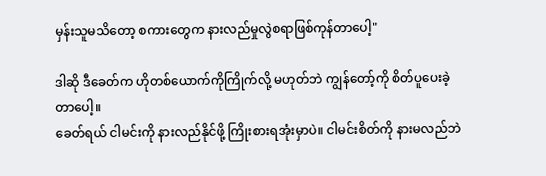မှန်းသူမသိတော့ စကားတွေက နားလည်မှုလွဲစရာဖြစ်ကုန်တာပေါ့"

ဒါဆို ဒီခေတ်က ဟိုတစ်ယောက်ကိုကြိုက်လို့ မဟုတ်ဘဲ ကျွန်တော့်ကို စိတ်ပူပေးခဲ့တာပေါ့။
ခေတ်ရယ် ငါမင်းကို နားလည်နိုင်ဖို့ ကြိုးစားရအုံးမှာပဲ။ ငါမင်းစိတ်ကို နားမလည်ဘဲ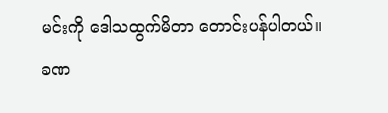မင်းကို ဒေါသထွက်မိတာ တောင်းပန်ပါတယ်။
ခဏ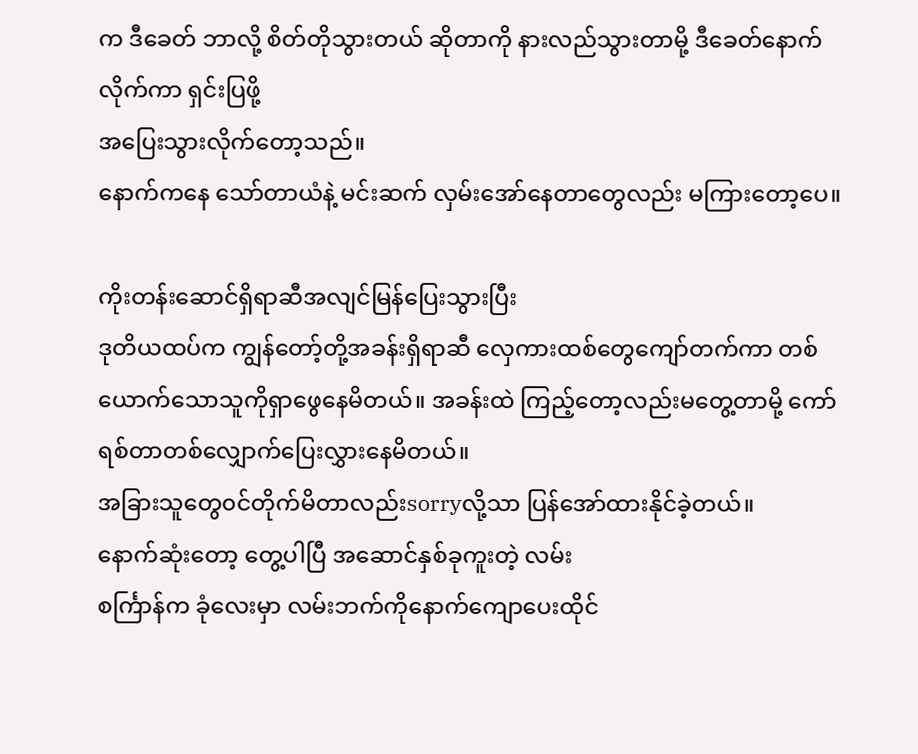က ဒီခေတ် ဘာလို့ စိတ်တိုသွားတယ် ဆိုတာကို နားလည်သွားတာမို့ ဒီခေတ်နောက်လိုက်ကာ ရှင်းပြဖို့
အပြေးသွားလိုက်တော့သည်။
နောက်ကနေ သော်တာယံနဲ့ မင်းဆက် လှမ်းအော်နေတာတွေလည်း မကြားတော့ပေ။

ကိုးတန်းဆောင်ရှိရာဆီအလျင်မြန်ပြေးသွားပြီး
ဒုတိယထပ်က ကျွန်တော့်တို့အခန်းရှိရာဆီ လှေကားထစ်တွေကျော်တက်ကာ တစ်ယောက်သောသူကိုရှာဖွေနေမိတယ်။ အခန်းထဲ ကြည့်တော့လည်းမတွေ့တာမို့ ကော်ရစ်တာတစ်လျှောက်ပြေးလွှားနေမိတယ်။
အခြားသူတွေ၀င်တိုက်မိတာလည်းsorryလို့သာ ပြန်အော်ထားနိုင်ခဲ့တယ်။
နောက်ဆုံးတော့ တွေ့ပါပြီ အဆောင်နှစ်ခုကူးတဲ့ လမ်း
စင်္ကြာန်က ခုံလေးမှာ လမ်းဘက်ကိုနောက်ကျောပေးထိုင်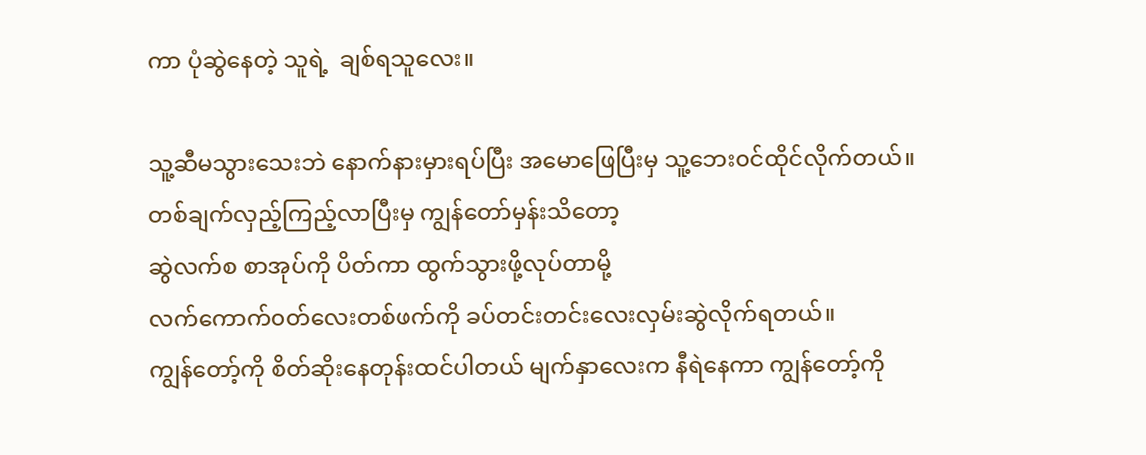ကာ ပုံဆွဲနေတဲ့ သူရဲ့  ချစ်ရသူလေး။

သူ့ဆီမသွားသေးဘဲ နောက်နားမှားရပ်ပြီး အမောဖြေပြီးမှ သူ့ဘေး၀င်ထိုင်လိုက်တယ်။
တစ်ချက်လှည့်ကြည့်လာပြီးမှ ကျွန်တော်မှန်းသိတော့
ဆွဲလက်စ စာအုပ်ကို ပိတ်ကာ ထွက်သွားဖို့လုပ်တာမို့
လက်ကောက်၀တ်လေးတစ်ဖက်ကို ခပ်တင်းတင်းလေးလှမ်းဆွဲလိုက်ရတယ်။
ကျွန်တော့်ကို စိတ်ဆိုးနေတုန်းထင်ပါတယ် မျက်နှာလေးက နီရဲနေကာ ကျွန်တော့်ကို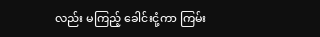လည်း မကြည့် ခေါင်းငုံ့ကာ ကြမ်း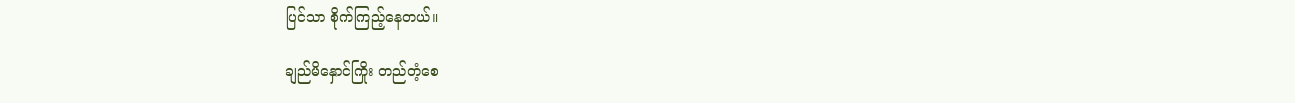ပြင်သာ စိုက်ကြည့်နေတယ်။

ချည်မိနှောင်ကြိုး တည်တံ့စေ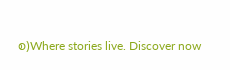စ)Where stories live. Discover now